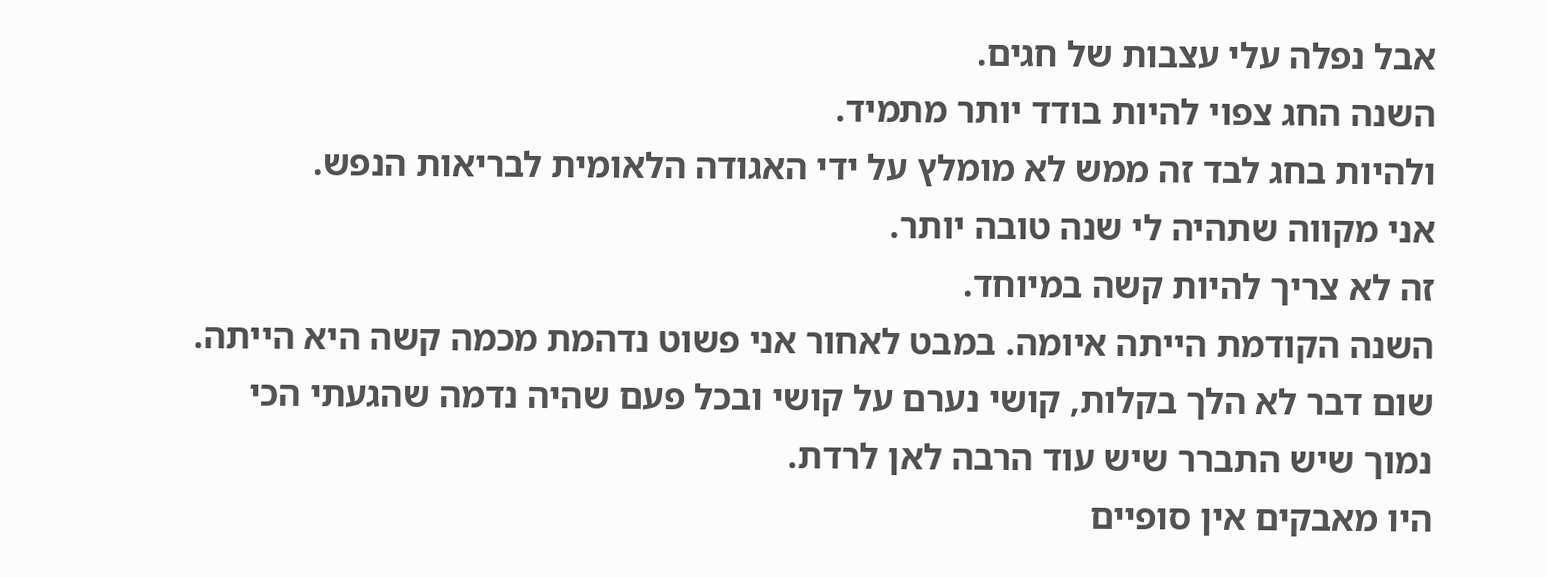אבל נפלה עלי עצבות של חגים.
השנה החג צפוי להיות בודד יותר מתמיד.
ולהיות בחג לבד זה ממש לא מומלץ על ידי האגודה הלאומית לבריאות הנפש.
אני מקווה שתהיה לי שנה טובה יותר.
זה לא צריך להיות קשה במיוחד.
השנה הקודמת הייתה איומה. במבט לאחור אני פשוט נדהמת מכמה קשה היא הייתה.
שום דבר לא הלך בקלות, קושי נערם על קושי ובכל פעם שהיה נדמה שהגעתי הכי נמוך שיש התברר שיש עוד הרבה לאן לרדת.
היו מאבקים אין סופיים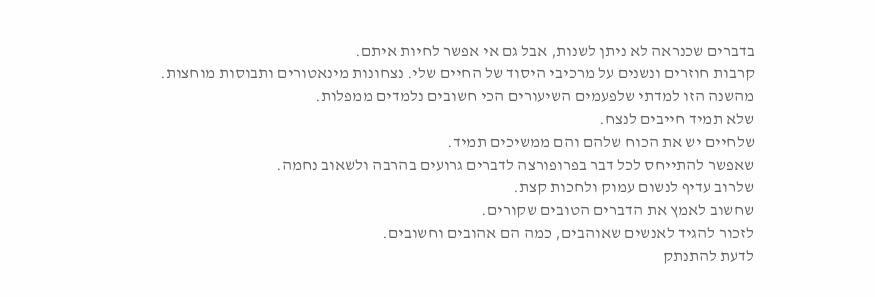בדברים שכנראה לא ניתן לשנות, אבל גם אי אפשר לחיות איתם.
קרבות חוזרים ונשנים על מרכיבי היסוד של החיים שלי. נצחונות מינאטורים ותבוסות מוחצות.
מהשנה הזו למדתי שלפעמים השיעורים הכי חשובים נלמדים ממפלות.
שלא תמיד חייבים לנצח.
שלחיים יש את הכוח שלהם והם ממשיכים תמיד.
שאפשר להתייחס לכל דבר בפרופורצה לדברים גרועים בהרבה ולשאוב נחמה.
שלרוב עדיף לנשום עמוק ולחכות קצת.
שחשוב לאמץ את הדברים הטובים שקורים.
לזכור להגיד לאנשים שאוהבים, כמה הם אהובים וחשובים.
לדעת להתנתק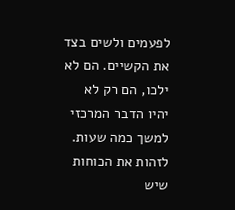לפעמים ולשים בצד את הקשיים. הם לא ילכו, הם רק לא יהיו הדבר המרכזי למשך כמה שעות.
לזהות את הכוחות שיש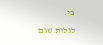בי.
לגלות שגם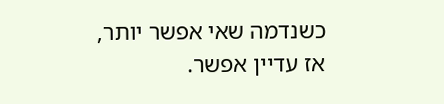כשנדמה שאי אפשר יותר, אז עדיין אפשר.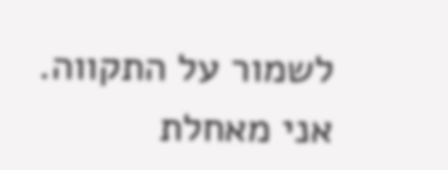לשמור על התקווה.
אני מאחלת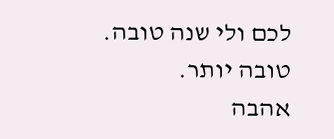לכם ולי שנה טובה. טובה יותר.
אהבה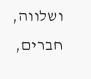ושלווה, חברים,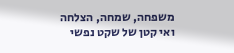משפחה, שמחה, הצלחה
ואי קטן של שקט נפשי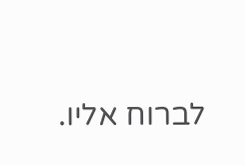לברוח אליו.